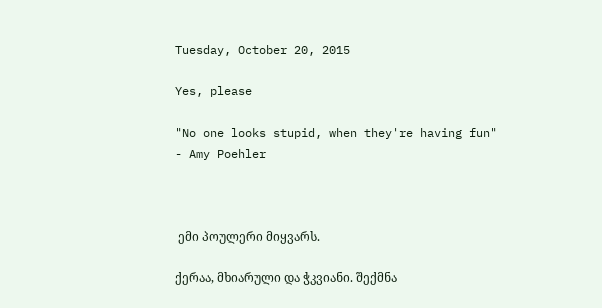Tuesday, October 20, 2015

Yes, please

"No one looks stupid, when they're having fun"
- Amy Poehler



 ემი პოულერი მიყვარს.

ქერაა, მხიარული და ჭკვიანი. შექმნა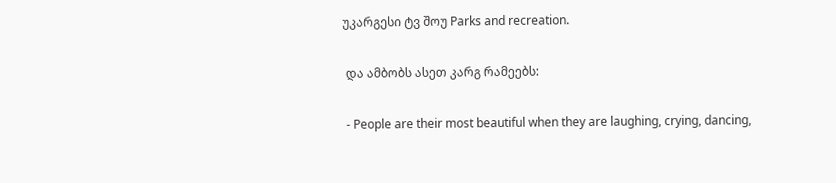უკარგესი ტვ შოუ Parks and recreation.

 და ამბობს ასეთ კარგ რამეებს:

 - People are their most beautiful when they are laughing, crying, dancing,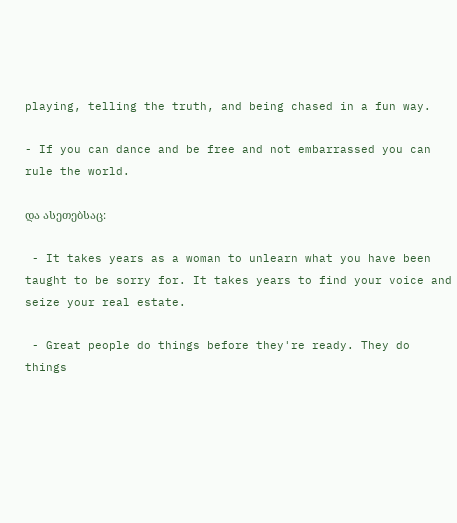playing, telling the truth, and being chased in a fun way.

- If you can dance and be free and not embarrassed you can rule the world.

და ასეთებსაც:

 - It takes years as a woman to unlearn what you have been taught to be sorry for. It takes years to find your voice and seize your real estate.

 - Great people do things before they're ready. They do things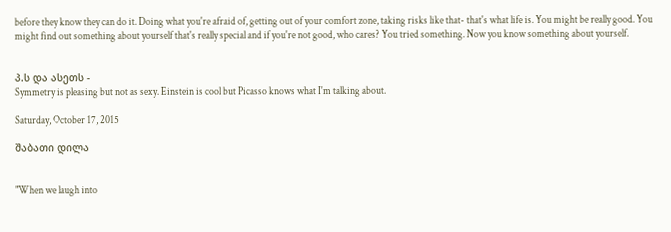before they know they can do it. Doing what you're afraid of, getting out of your comfort zone, taking risks like that- that's what life is. You might be really good. You might find out something about yourself that's really special and if you're not good, who cares? You tried something. Now you know something about yourself.


პ.ს და ასეთს -
Symmetry is pleasing but not as sexy. Einstein is cool but Picasso knows what I'm talking about.

Saturday, October 17, 2015

შაბათი დილა


"When we laugh into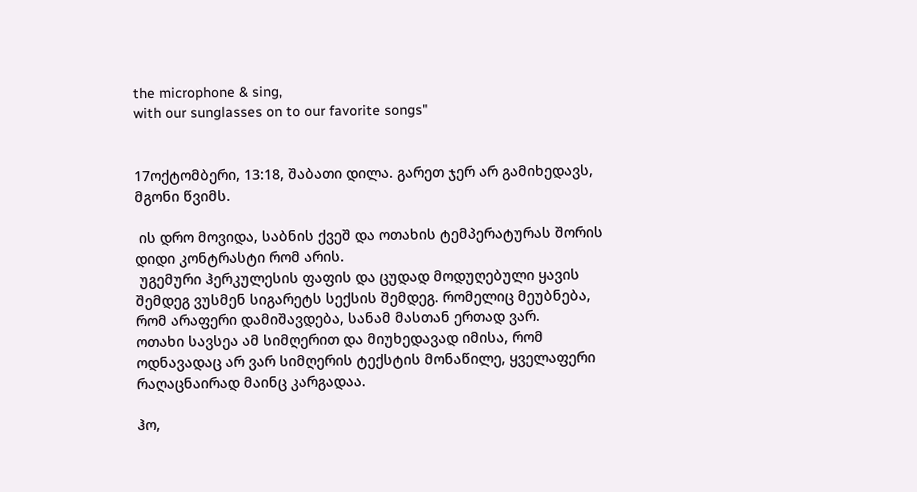the microphone & sing,
with our sunglasses on to our favorite songs"


17ოქტომბერი, 13:18, შაბათი დილა. გარეთ ჯერ არ გამიხედავს, მგონი წვიმს.

 ის დრო მოვიდა, საბნის ქვეშ და ოთახის ტემპერატურას შორის დიდი კონტრასტი რომ არის.
 უგემური ჰერკულესის ფაფის და ცუდად მოდუღებული ყავის შემდეგ ვუსმენ სიგარეტს სექსის შემდეგ. რომელიც მეუბნება, რომ არაფერი დამიშავდება, სანამ მასთან ერთად ვარ.
ოთახი სავსეა ამ სიმღერით და მიუხედავად იმისა, რომ ოდნავადაც არ ვარ სიმღერის ტექსტის მონაწილე, ყველაფერი რაღაცნაირად მაინც კარგადაა.

ჰო,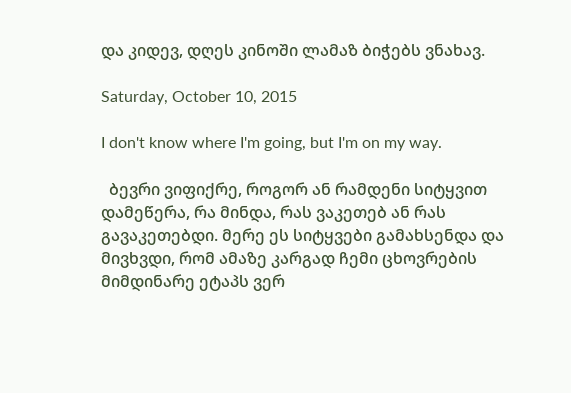და კიდევ, დღეს კინოში ლამაზ ბიჭებს ვნახავ.

Saturday, October 10, 2015

I don't know where I'm going, but I'm on my way.

  ბევრი ვიფიქრე, როგორ ან რამდენი სიტყვით დამეწერა, რა მინდა, რას ვაკეთებ ან რას გავაკეთებდი. მერე ეს სიტყვები გამახსენდა და მივხვდი, რომ ამაზე კარგად ჩემი ცხოვრების მიმდინარე ეტაპს ვერ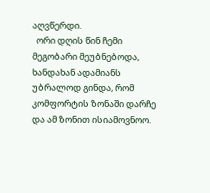აღვწერდი.
  ორი დღის წინ ჩემი მეგობარი მეუბნებოდა, ხანდახან ადამიანს უბრალოდ გინდა, რომ კომფორტის ზონაში დარჩე და ამ ზონით ისიამოვნოო.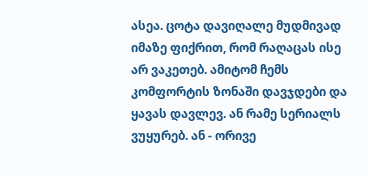ასეა. ცოტა დავიღალე მუდმივად იმაზე ფიქრით, რომ რაღაცას ისე არ ვაკეთებ. ამიტომ ჩემს კომფორტის ზონაში დავჯდები და ყავას დავლევ. ან რამე სერიალს ვუყურებ. ან - ორივე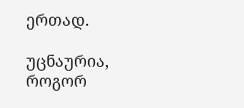ერთად.

უცნაურია, როგორ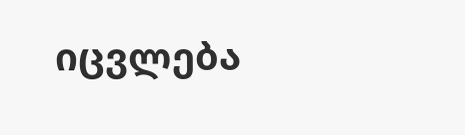იცვლება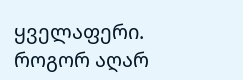ყველაფერი. როგორ აღარ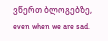ვწერთ ბლოგებზე, even when we are sad.